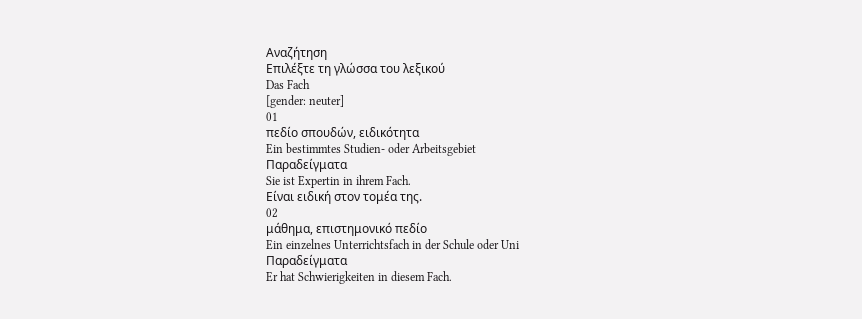Αναζήτηση
Επιλέξτε τη γλώσσα του λεξικού
Das Fach
[gender: neuter]
01
πεδίο σπουδών, ειδικότητα
Ein bestimmtes Studien- oder Arbeitsgebiet
Παραδείγματα
Sie ist Expertin in ihrem Fach.
Είναι ειδική στον τομέα της.
02
μάθημα, επιστημονικό πεδίο
Ein einzelnes Unterrichtsfach in der Schule oder Uni
Παραδείγματα
Er hat Schwierigkeiten in diesem Fach.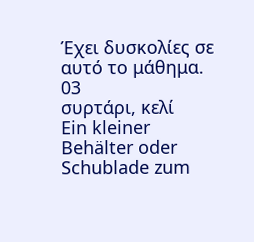Έχει δυσκολίες σε αυτό το μάθημα.
03
συρτάρι, κελί
Ein kleiner Behälter oder Schublade zum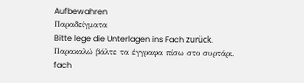Aufbewahren
Παραδείγματα
Bitte lege die Unterlagen ins Fach zurück.
Παρακαλώ βάλτε τα έγγραφα πίσω στο συρτάρι.
fach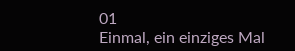01
Einmal, ein einziges Mal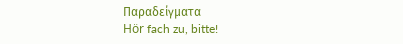Παραδείγματα
Hör fach zu, bitte!